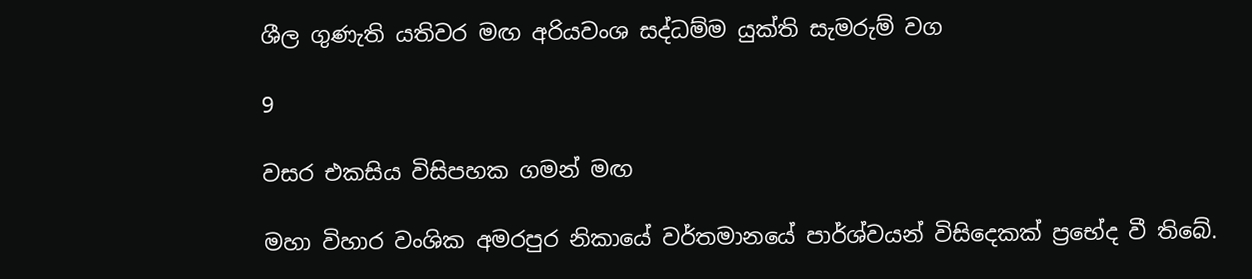ශීල ගුණැති යතිවර මඟ අරියවංශ සද්ධම්ම යුක්ති සැමරුම් වග

9

වසර එකසිය විසිපහක ගමන් මඟ

මහා විහාර වංශික අමරපුර නිකායේ වර්තමානයේ පාර්ශ්වයන් විසිදෙකක් ප්‍රභේද වී තිබේ.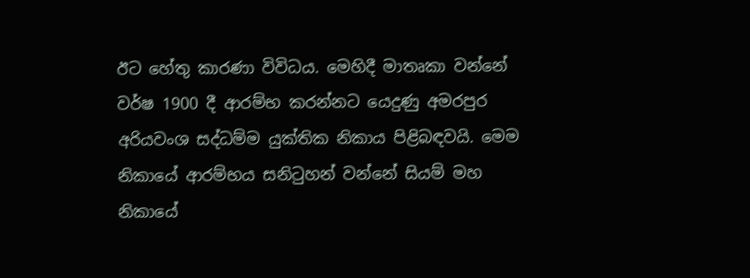ඊට හේතු කාරණා විවිධය. මෙහිදී මාතෘකා වන්නේ වර්ෂ 1900 දී ආරම්භ කරන්නට යෙදුණු අමරපුර අරියවංශ සද්ධම්ම යුක්තික නිකාය පිළිබඳවයි. මෙම නිකායේ ආරම්භය සනිටුහන් වන්නේ සියම් මහ නිකායේ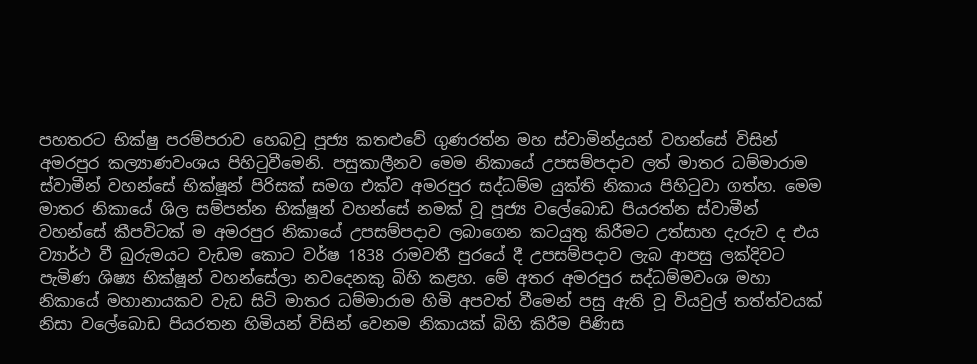පහතරට භික්ෂු පරම්පරාව හෙබවූ පූජ්‍ය කතළුවේ ගුණරත්න මහ ස්වාමින්ද්‍රයන් වහන්සේ විසින් අමරපුර කල්‍යාණවංශය පිහිටුවීමෙනි. පසුකාලීනව මෙම නිකායේ උපසම්පදාව ලත් මාතර ධම්මාරාම ස්වාමීන් වහන්සේ භික්ෂූන් පිරිසක් සමග එක්ව අමරපුර සද්ධම්ම යුක්ති නිකාය පිහිටුවා ගත්හ. මෙම මාතර නිකායේ ශිල සම්පන්න භික්ෂූන් වහන්සේ නමක් වූ පූජ්‍ය වලේබොඩ පියරත්න ස්වාමීන් වහන්සේ කීපවිටක් ම අමරපුර නිකායේ උපසම්පදාව ලබාගෙන කටයුතු කිරීමට උත්සාහ දැරුව ද එය ව්‍යාර්ථ වී බුරුමයට වැඩම කොට වර්ෂ 1838 රාමවතී පුරයේ දී උපසම්පදාව ලැබ ආපසු ලක්දිවට පැමිණ ශිෂ්‍ය භික්ෂූන් වහන්සේලා නවදෙනකු බිහි කළහ. මේ අතර අමරපුර සද්ධම්මවංශ මහා නිකායේ මහානායකව වැඩ සිටි මාතර ධම්මාරාම හිමි අපවත් වීමෙන් පසු ඇති වූ වියවුල් තත්ත්වයක් නිසා වලේබොඩ පියරතන හිමියන් විසින් වෙනම නිකායක් බිහි කිරීම පිණිස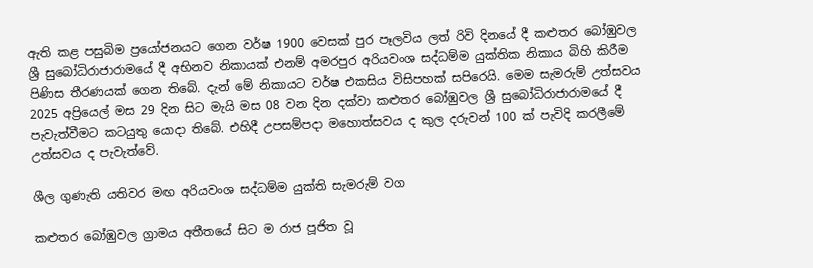ඇති කළ පසුබිම ප්‍රයෝජනයට ගෙන වර්ෂ 1900 වෙසක් පුර පෑලවිය ලත් රිවි දිනයේ දී කළුතර බෝඹුවල ශ්‍රී සුබෝධිරාජාරාමයේ දී අභිනව නිකායක් එනම් අමරපුර අරියවංශ සද්ධම්ම යුක්තික නිකාය බිහි කිරීම පිණිස තීරණයක් ගෙන තිබේ. දැන් මේ නිකායට වර්ෂ එකසිය විසිපහක් සපිරෙයි. මෙම සැමරුම් උත්සවය 2025 අප්‍රියෙල් මස 29 දින සිට මැයි මස 08 වන දින දක්වා කළුතර බෝඹුවල ශ්‍රී සුබෝධිරාජාරාමයේ දී පැවැත්වීමට කටයුතු යොදා තිබේ. එහිදී උපසම්පදා මහොත්සවය ද කුල දරුවන් 100 ක් පැවිදි කරලීමේ උත්සවය ද පැවැත්වේ.

ශීල ගුණැති යතිවර මඟ අරියවංශ සද්ධම්ම යුක්ති සැමරුම් වග

කළුතර බෝඹුවල ග්‍රාමය අතීතයේ සිට ම රාජ පූජිත වූ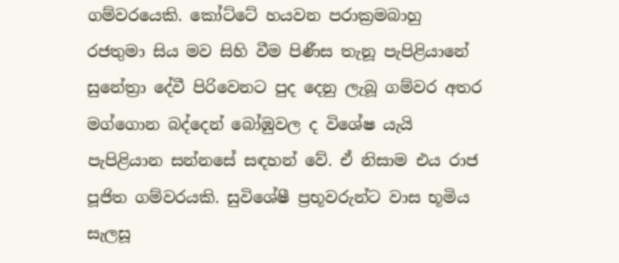ගම්වරයෙකි. කෝට්ටේ හයවන පරාක්‍රමබාහු රජතුමා සිය මව සිහි වීම පිණීස තැනූ පැපිළියානේ සුනේත්‍රා දේවී පිරිවෙනට පුද දෙනු ලැබූ ගම්වර අතර මග්ගොන බද්දෙන් බෝඹුවල ද විශේෂ යැයි පැපිළියාන සන්නසේ සඳහන් වේ. ඒ නිසාම එය රාජ පූජිත ගම්වරයකි. සුවිශේෂී ප්‍රභූවරුන්ට වාස භූමිය සැලසූ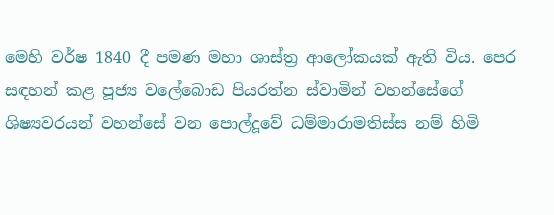මෙහි වර්ෂ 1840 දී පමණ මහා ශාස්ත්‍ර ආලෝකයක් ඇති විය. පෙර සඳහන් කළ පූජ්‍ය වලේබොඩ පියරත්න ස්වාමින් වහන්සේගේ ශිෂ්‍යවරයන් වහන්සේ වන පොල්දූවේ ධම්මාරාමතිස්ස නම් හිමි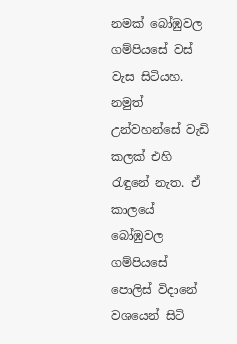නමක් බෝඹුවල ගම්පියසේ වස් වැස සිටියහ. නමුත් උන්වහන්සේ වැඩි කලක් එහි රැඳුනේ නැත. ඒ කාලයේ බෝඹුවල ගම්පියසේ පොලිස් විදානේ වශයෙන් සිටි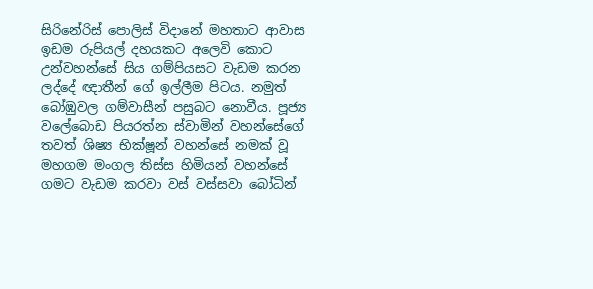සිරිනේරිස් පොලිස් විදානේ මහතාට ආවාස ඉඩම රුපියල් දහයකට අලෙවි කොට උන්වහන්සේ සිය ගම්පියසට වැඩම කරන ලද්දේ ඥාතීන් ගේ ඉල්ලීම පිටය. නමුත් බෝඹුවල ගම්වාසීන් පසුබට නොවීය. පූජ්‍ය වලේබොඩ පියරත්න ස්වාමින් වහන්සේගේ තවත් ශිෂ්‍ය භික්ෂූන් වහන්සේ නමක් වූ මහගම මංගල තිස්ස හිමියන් වහන්සේ ගමට වැඩම කරවා වස් වස්සවා බෝධින්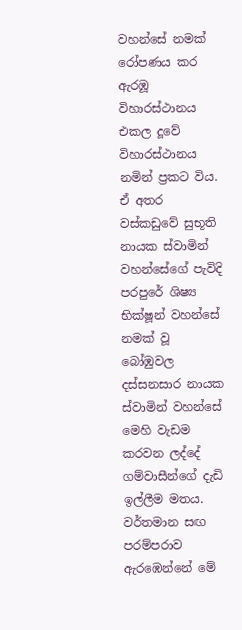වහන්සේ නමක් රෝපණය කර ඇරඹූ විහාරස්ථානය එකල දූවේ විහාරස්ථානය නමින් ප්‍රකට විය. ඒ අතර වස්කඩුවේ සුභූති නායක ස්වාමින් වහන්සේගේ පැවිදි පරපුරේ ශිෂ්‍ය භික්ෂූන් වහන්සේ නමක් වූ බෝඹුවල දස්සනසාර නායක ස්වාමින් වහන්සේ මෙහි වැඩම කරවන ලද්දේ ගම්වාසීන්ගේ දැඩි ඉල්ලීම මතය. වර්තමාන සඟ පරම්පරාව ඇරඹෙන්නේ මේ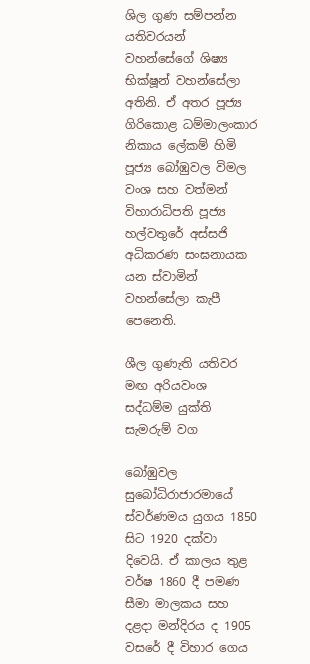ශිල ගුණ සම්පන්න යතිවරයන් වහන්සේගේ ශිෂ්‍ය භික්ෂූන් වහන්සේලා අතිනි. ඒ අතර පූජ්‍ය ගිරිකොළ ධම්මාලංකාර නිකාය ලේකම් හිමි පූජ්‍ය බෝඹුවල විමල වංශ සහ වත්මන් විහාරාධිපති පූජ්‍ය හල්වතුරේ අස්සජි අධිකරණ සංඝනායක යන ස්වාමින් වහන්සේලා කැපී පෙනෙති.

ශීල ගුණැති යතිවර මඟ අරියවංශ සද්ධම්ම යුක්ති සැමරුම් වග

බෝඹුවල සුබෝධිරාජාරමායේ ස්වර්ණමය යුගය 1850 සිට 1920 දක්වා දිවෙයි. ඒ කාලය තුළ වර්ෂ 1860 දී පමණ සීමා මාලකය සහ දළදා මන්දිරය ද 1905 වසරේ දී විහාර ගෙය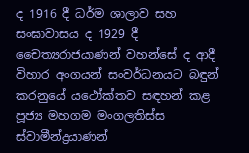ද 1916 දී ධර්ම ශාලාව සහ සංඝාවාසය ද 1929 දී චෛත්‍යරාජයාණන් වහන්සේ ද ආදී විහාර අංගයන් සංවර්ධනයට බඳුන් කරනුයේ යථෝක්තව සඳහන් කළ පූජ්‍ය මහගම මංගලතිස්ස ස්වාමීන්ද්‍රයාණන්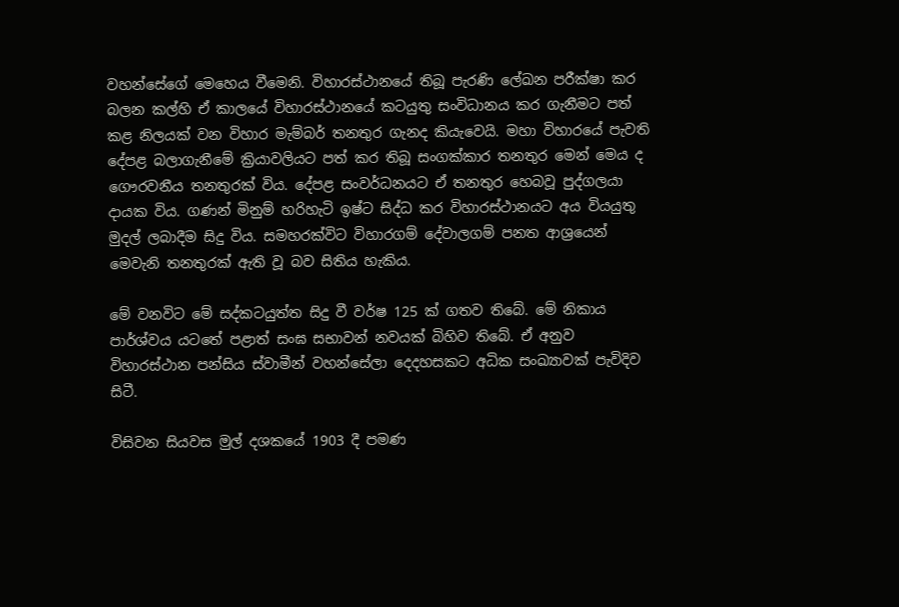වහන්සේගේ මෙහෙය වීමෙනි. විහාරස්ථානයේ තිබූ පැරණි ලේඛන පරීක්ෂා කර බලන කල්හි ඒ කාලයේ විහාරස්ථානයේ කටයුතු සංවිධානය කර ගැනීමට පත් කළ නිලයක් වන විහාර මැම්බර් තනතුර ගැනද කියැවෙයි. මහා විහාරයේ පැවති දේපළ බලාගැනීමේ ක්‍රියාවලියට පත් කර තිබූ සංගක්කාර තනතුර මෙන් මෙය ද ගෞරවනීය තනතුරක් විය. දේපළ සංවර්ධනයට ඒ තනතුර හෙබවූ පුද්ගලයා දායක විය. ගණන් මිනුම් හරිහැටි ඉෂ්ට සිද්ධ කර විහාරස්ථානයට අය වියයුතු මුදල් ලබාදීම සිදු විය. සමහරක්විට විහාරගම් දේවාලගම් පනත ආශ්‍රයෙන් මෙවැනි තනතුරක් ඇති වූ බව සිතිය හැකිය.

මේ වනවිට මේ සද්කටයුත්ත සිදු වී වර්ෂ 125 ක් ගතව තිබේ. මේ නිකාය පාර්ශ්වය යටතේ පළාත් සංඝ සභාවන් නවයක් බිහිව තිබේ. ඒ අනුව විහාරස්ථාන පන්සිය ස්වාමීන් වහන්සේලා දෙදහසකට අධික සංඛ්‍යාවක් පැවිදිව සිටී.

විසිවන සියවස මුල් දශකයේ 1903 දී පමණ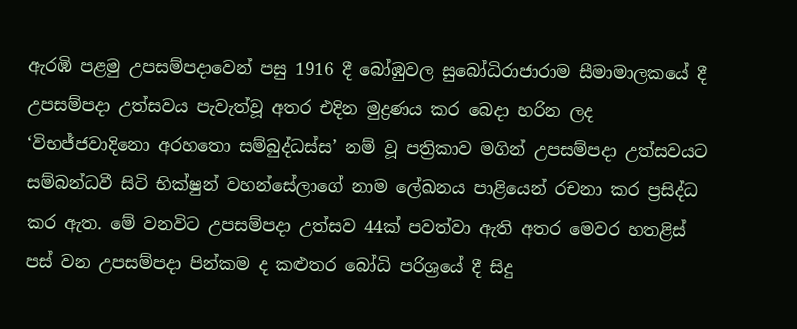ඇරඹි පළමු උපසම්පදාවෙන් පසු 1916 දී බෝඹුවල සුබෝධිරාජාරාම සීමාමාලකයේ දී උපසම්පදා උත්සවය පැවැත්වූ අතර එදින මුද්‍රණය කර බෙදා හරින ලද ‘විභජ්ජවාදිනො අරහතො සම්බුද්ධස්ස’ නම් වූ පත්‍රිකාව මගින් උපසම්පදා උත්සවයට සම්බන්ධවී සිටි භික්ෂුන් වහන්සේලාගේ නාම ලේඛනය පාළියෙන් රචනා කර ප්‍රසිද්ධ කර ඇත. මේ වනවිට උපසම්පදා උත්සව 44ක් පවත්වා ඇති අතර මෙවර හතළිස් පස් වන උපසම්පදා පින්කම ද කළුතර බෝධි පරිශ්‍රයේ දී සිදු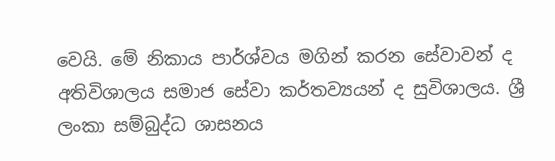වෙයි. මේ නිකාය පාර්ශ්වය මගින් කරන සේවාවන් ද අතිවිශාලය සමාජ සේවා කර්තව්‍යයන් ද සුවිශාලය. ශ්‍රී ලංකා සම්බුද්ධ ශාසනය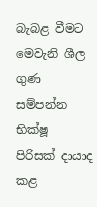බැබළ වීමට මෙවැනි ශීල ගුණ සම්පන්න භික්ෂූ පිරිසක් දායාද කළ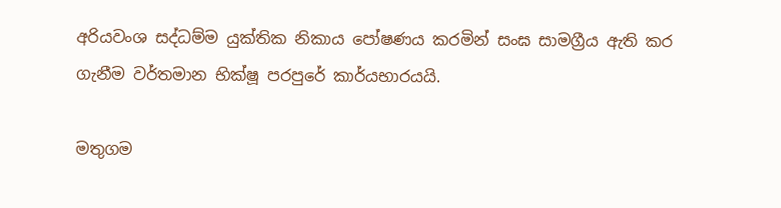අරියවංශ සද්ධම්ම යුක්තික නිකාය පෝෂණය කරමින් සංඝ සාමග්‍රීය ඇති කර ගැනීම වර්තමාන භික්ෂූ පරපුරේ කාර්යභාරයයි.

මතුගම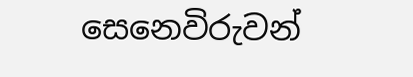සෙනෙවිරුවන්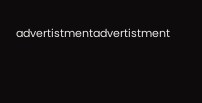advertistmentadvertistment